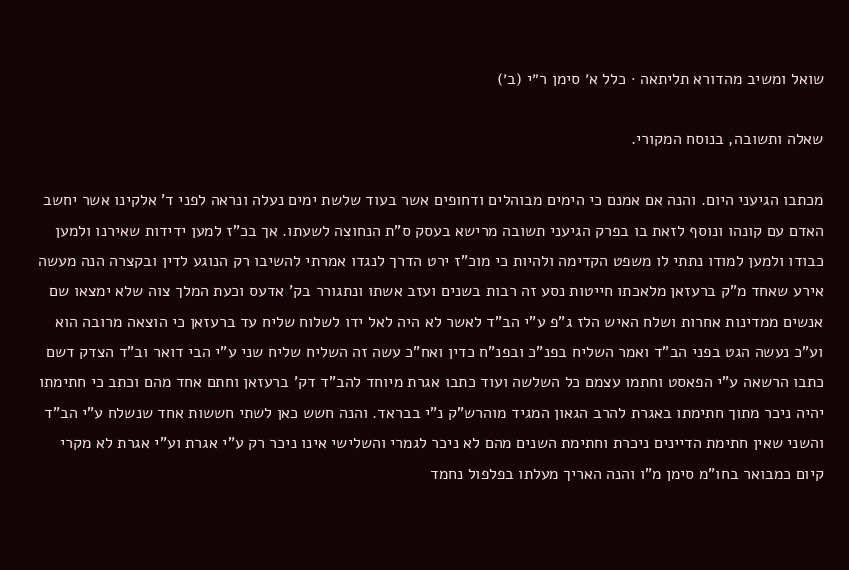שואל ומשיב מהדורא תליתאה · כלל א׳ סימן ר״י (ב׳)

שאלה ותשובה, בנוסח המקורי.

מכתבו הגיעני היום. והנה אם אמנם כי הימים מבוהלים ודחופים אשר בעוד שלשת ימים נעלה ונראה לפני ד' אלקינו אשר יחשב האדם עם קונהו ונוסף לזאת בו בפרק הגיעני תשובה מרישא בעסק ס"ת הנחוצה לשעתו. אך בכ"ז למען ידידות שאירנו ולמען כבודו ולמען למודו נתתי לו משפט הקדימה ולהיות כי מוכ"ז ירט הדרך לנגדו אמרתי להשיבו רק הנוגע לדין ובקצרה הנה מעשה אירע שאחד מ"ק ברעזאן מלאכתו חייטות נסע זה רבות בשנים ועזב אשתו ונתגורר בק' אדעס וכעת המלך צוה שלא ימצאו שם אנשים ממדינות אחרות ושלח האיש הלז ג"פ ע"י הב"ד לאשר לא היה לאל ידו לשלוח שליח עד ברעזאן כי הוצאה מרובה הוא וע"כ נעשה הגט בפני הב"ד ואמר השליח בפנ"כ ובפנ"ח כדין ואח"כ עשה זה השליח שליח שני ע"י הבי דואר וב"ד הצדק דשם כתבו הרשאה ע"י הפאסט וחתמו עצמם כל השלשה ועוד כתבו אגרת מיוחד להב"ד דק' ברעזאן וחתם אחד מהם וכתב כי חתימתו יהיה ניכר מתוך חתימתו באגרת להרב הגאון המגיד מוהרש"ק נ"י בבראד. והנה חשש כאן לשתי חששות אחד שנשלח ע"י הב"ד והשני שאין חתימת הדיינים ניכרת וחתימת השנים מהם לא ניכר לגמרי והשלישי אינו ניכר רק ע"י אגרת וע"י אגרת לא מקרי קיום כמבואר בחו"מ סימן מ"ו והנה האריך מעלתו בפלפול נחמד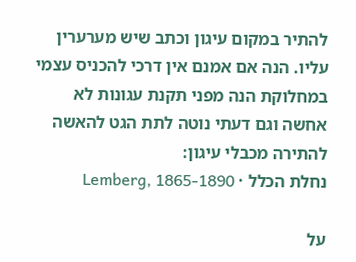להתיר במקום עיגון וכתב שיש מערערין עליו. הנה אם אמנם אין דרכי להכניס עצמי במחלוקת הנה מפני תקנת עגונות לא אחשה וגם דעתי נוטה לתת הגט להאשה להתירה מכבלי עיגון:
נחלת הכלל · Lemberg, 1865-1890

על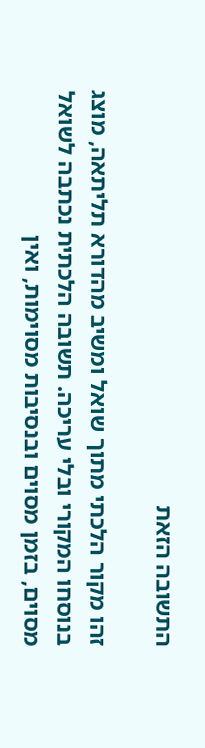התשובה הזאת

זהו מקור הלכתי מתוך שואל ומשיב מהדורא תליתאה, מוצג בנוסחו המקורי ובלי עריכה. תשובה הלכתית נכתבה לשואל מסוים, בזמן מסוים ובנסיבות מסוימות, ואין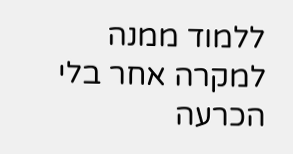ללמוד ממנה למקרה אחר בלי הכרעה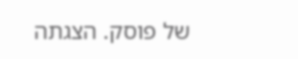של פוסק. הצגתה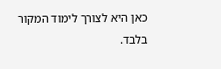כאן היא לצורך לימוד המקור בלבד.